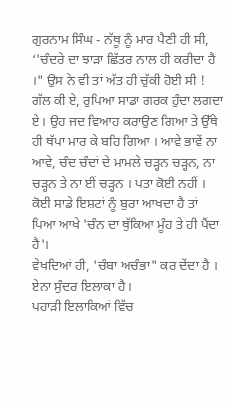ਗੁਰਨਾਮ ਸਿੰਘ - ਨੱਥੂ ਨੂੰ ਮਾਰ ਪੈਣੀ ਹੀ ਸੀ, ‘'ਚੰਦਰੇ ਦਾ ਝਾੜਾ ਛਿੱਤਰ ਨਾਲ ਹੀ ਕਰੀਦਾ ਹੈ ।" ਉਸ ਨੇ ਵੀ ਤਾਂ ਅੱਤ ਹੀ ਚੁੱਕੀ ਹੋਈ ਸੀ !
ਗੱਲ ਕੀ ਏ, ਰੁਪਿਆ ਸਾਡਾ ਗਰਕ ਹੁੰਦਾ ਲਗਦਾ ਏ। ਉਹ ਜਦ ਵਿਆਹ ਕਰਾਉਣ ਗਿਆ ਤੇ ਉੱਥੇ ਹੀ ਥੱਪਾ ਮਾਰ ਕੇ ਬਹਿ ਗਿਆ । ਆਵੇ ਭਾਵੇਂ ਨਾ ਆਵੇ, ਚੰਦ ਚੰਦਾਂ ਦੇ ਮਾਮਲੇ ਚੜ੍ਹਨ ਚੜ੍ਹਨ, ਨਾ ਚੜ੍ਹਨ ਤੇ ਨਾ ਈਂ ਚੜ੍ਹਨ । ਪਤਾ ਕੋਈ ਨਹੀਂ ।
ਕੋਈ ਸਾਡੇ ਇਸ਼ਟਾਂ ਨੂੰ ਬੁਰਾ ਆਖਦਾ ਹੈ ਤਾਂ ਪਿਆ ਆਖੇ 'ਚੰਨ ਦਾ ਥੁੱਕਿਆ ਮੂੰਹ ਤੇ ਹੀ ਪੈਂਦਾ ਹੈ'।
ਵੇਖਦਿਆਂ ਹੀ, 'ਚੰਬਾ ਅਚੰਭਾ" ਕਰ ਦੇਂਦਾ ਹੈ । ਏਨਾ ਸੁੰਦਰ ਇਲਾਕਾ ਹੈ।
ਪਹਾੜੀ ਇਲਾਕਿਆਂ ਵਿੱਚ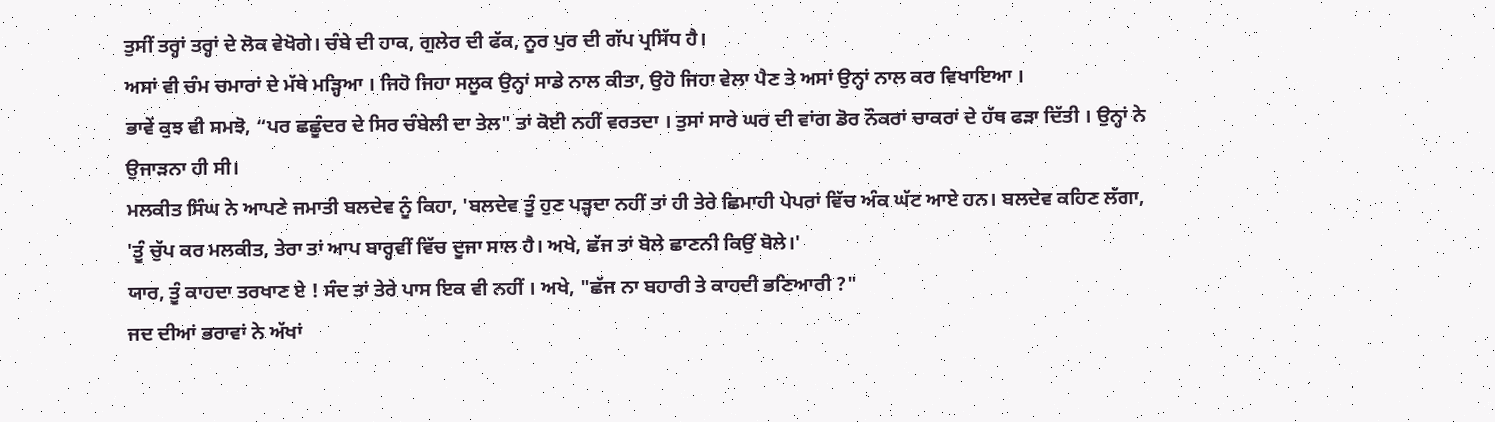ਤੁਸੀਂ ਤਰ੍ਹਾਂ ਤਰ੍ਹਾਂ ਦੇ ਲੋਕ ਵੇਖੋਗੇ। ਚੰਬੇ ਦੀ ਹਾਕ, ਗੁਲੇਰ ਦੀ ਫੱਕ, ਨੂਰ ਪੁਰ ਦੀ ਗੱਪ ਪ੍ਰਸਿੱਧ ਹੈ।
ਅਸਾਂ ਵੀ ਚੰਮ ਚਮਾਰਾਂ ਦੇ ਮੱਥੇ ਮੜ੍ਹਿਆ । ਜਿਹੋ ਜਿਹਾ ਸਲੂਕ ਉਨ੍ਹਾਂ ਸਾਡੇ ਨਾਲ ਕੀਤਾ, ਉਹੋ ਜਿਹਾ ਵੇਲਾ ਪੈਣ ਤੇ ਅਸਾਂ ਉਨ੍ਹਾਂ ਨਾਲ ਕਰ ਵਿਖਾਇਆ ।
ਭਾਵੇਂ ਕੁਝ ਵੀ ਸਮਝੋ, “ਪਰ ਛਛੂੰਦਰ ਦੇ ਸਿਰ ਚੰਬੇਲੀ ਦਾ ਤੇਲ" ਤਾਂ ਕੋਈ ਨਹੀਂ ਵਰਤਦਾ । ਤੁਸਾਂ ਸਾਰੇ ਘਰ ਦੀ ਵਾਂਗ ਡੋਰ ਨੌਕਰਾਂ ਚਾਕਰਾਂ ਦੇ ਹੱਥ ਫੜਾ ਦਿੱਤੀ । ਉਨ੍ਹਾਂ ਨੇ ਉਜਾੜਨਾ ਹੀ ਸੀ।
ਮਲਕੀਤ ਸਿੰਘ ਨੇ ਆਪਣੇ ਜਮਾਤੀ ਬਲਦੇਵ ਨੂੰ ਕਿਹਾ, 'ਬਲਦੇਵ ਤੂੰ ਹੁਣ ਪੜ੍ਹਦਾ ਨਹੀਂ ਤਾਂ ਹੀ ਤੇਰੇ ਛਿਮਾਹੀ ਪੇਪਰਾਂ ਵਿੱਚ ਅੰਕ ਘੱਟ ਆਏ ਹਨ। ਬਲਦੇਵ ਕਹਿਣ ਲੱਗਾ, 'ਤੂੰ ਚੁੱਪ ਕਰ ਮਲਕੀਤ, ਤੇਰਾ ਤਾਂ ਆਪ ਬਾਰ੍ਹਵੀਂ ਵਿੱਚ ਦੂਜਾ ਸਾਲ ਹੈ। ਅਖੇ, ਛੱਜ ਤਾਂ ਬੋਲੇ ਛਾਣਨੀ ਕਿਉਂ ਬੋਲੇ।'
ਯਾਰ, ਤੂੰ ਕਾਹਦਾ ਤਰਖਾਣ ਏ ! ਸੰਦ ਤਾਂ ਤੇਰੇ ਪਾਸ ਇਕ ਵੀ ਨਹੀਂ । ਅਖੇ, "ਛੱਜ ਨਾ ਬਹਾਰੀ ਤੇ ਕਾਹਦੀ ਭਣਿਆਰੀ ?"
ਜਦ ਦੀਆਂ ਭਰਾਵਾਂ ਨੇ ਅੱਖਾਂ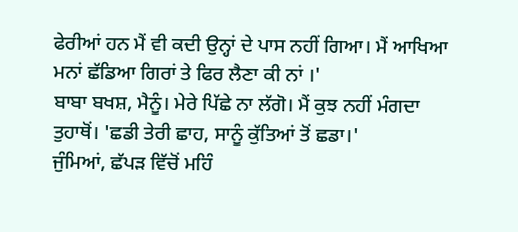ਫੇਰੀਆਂ ਹਨ ਮੈਂ ਵੀ ਕਦੀ ਉਨ੍ਹਾਂ ਦੇ ਪਾਸ ਨਹੀਂ ਗਿਆ। ਮੈਂ ਆਖਿਆ ਮਨਾਂ ਛੱਡਿਆ ਗਿਰਾਂ ਤੇ ਫਿਰ ਲੈਣਾ ਕੀ ਨਾਂ ।'
ਬਾਬਾ ਬਖਸ਼, ਮੈਨੂੰ। ਮੇਰੇ ਪਿੱਛੇ ਨਾ ਲੱਗੋ। ਮੈਂ ਕੁਝ ਨਹੀਂ ਮੰਗਦਾ ਤੁਹਾਥੋਂ। 'ਛਡੀ ਤੇਰੀ ਛਾਹ, ਸਾਨੂੰ ਕੁੱਤਿਆਂ ਤੋਂ ਛਡਾ।'
ਜੁੰਮਿਆਂ, ਛੱਪੜ ਵਿੱਚੋਂ ਮਹਿੰ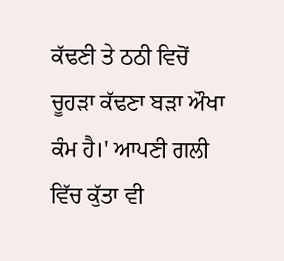ਕੱਢਣੀ ਤੇ ਠਠੀ ਵਿਚੋਂ ਚੂਹੜਾ ਕੱਢਣਾ ਬੜਾ ਔਖਾ ਕੰਮ ਹੈ।' ਆਪਣੀ ਗਲੀ ਵਿੱਚ ਕੁੱਤਾ ਵੀ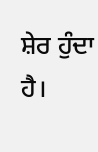ਸ਼ੇਰ ਹੁੰਦਾ ਹੈ।